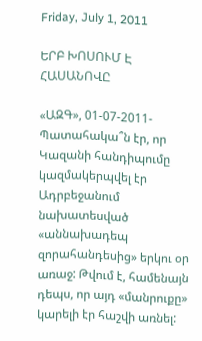Friday, July 1, 2011

ԵՐԲ ԽՈՍՈՒՄ Է ՀԱՍԱՆՈՎԸ

«ԱԶԳ», 01-07-2011- Պատահակա՞ն էր, որ Կազանի հանդիպումը կազմակերպվել էր Ադրբեջանում նախատեսված «աննախադեպ զորահանդեսից» երկու օր առաջ: Թվում է, համենայն դեպս, որ այդ «մանրուքը» կարելի էր հաշվի առնել: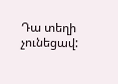Դա տեղի չունեցավ: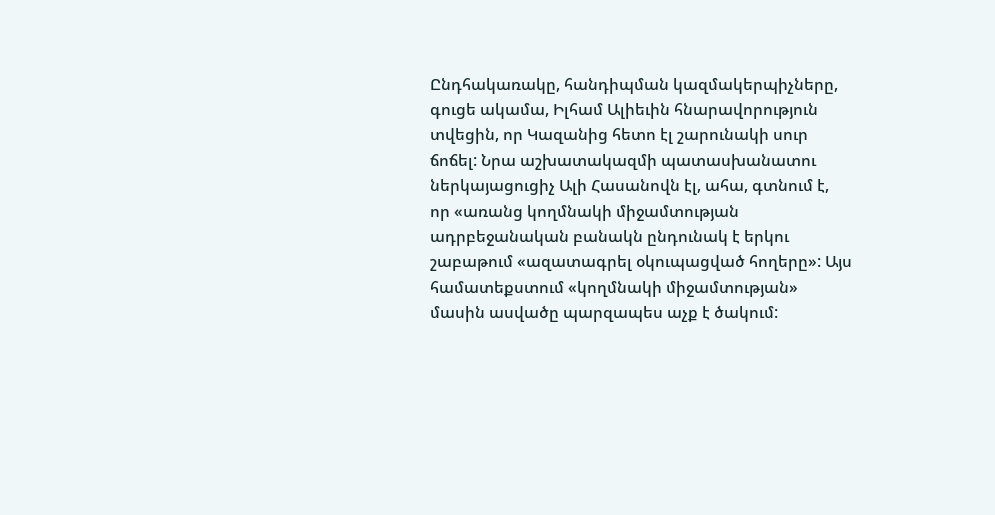Ընդհակառակը, հանդիպման կազմակերպիչները, գուցե ակամա, Իլհամ Ալիեւին հնարավորություն տվեցին, որ Կազանից հետո էլ շարունակի սուր ճոճել: Նրա աշխատակազմի պատասխանատու ներկայացուցիչ Ալի Հասանովն էլ, ահա, գտնում է, որ «առանց կողմնակի միջամտության ադրբեջանական բանակն ընդունակ է երկու շաբաթում «ազատագրել օկուպացված հողերը»: Այս համատեքստում «կողմնակի միջամտության» մասին ասվածը պարզապես աչք է ծակում: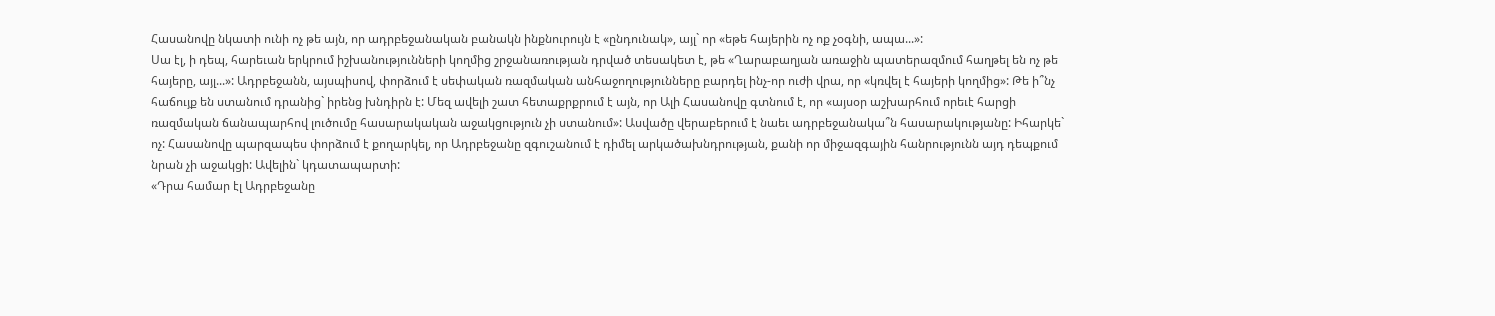Հասանովը նկատի ունի ոչ թե այն, որ ադրբեջանական բանակն ինքնուրույն է «ընդունակ», այլ` որ «եթե հայերին ոչ ոք չօգնի, ապա...»:
Սա էլ, ի դեպ, հարեւան երկրում իշխանությունների կողմից շրջանառության դրված տեսակետ է, թե «Ղարաբաղյան առաջին պատերազմում հաղթել են ոչ թե հայերը, այլ...»: Ադրբեջանն, այսպիսով, փորձում է սեփական ռազմական անհաջողությունները բարդել ինչ-որ ուժի վրա, որ «կռվել է հայերի կողմից»: Թե ի՞նչ հաճույք են ստանում դրանից` իրենց խնդիրն է: Մեզ ավելի շատ հետաքրքրում է այն, որ Ալի Հասանովը գտնում է, որ «այսօր աշխարհում որեւէ հարցի ռազմական ճանապարհով լուծումը հասարակական աջակցություն չի ստանում»: Ասվածը վերաբերում է նաեւ ադրբեջանակա՞ն հասարակությանը: Իհարկե` ոչ: Հասանովը պարզապես փորձում է քողարկել, որ Ադրբեջանը զգուշանում է դիմել արկածախնդրության, քանի որ միջազգային հանրությունն այդ դեպքում նրան չի աջակցի: Ավելին` կդատապարտի:
«Դրա համար էլ Ադրբեջանը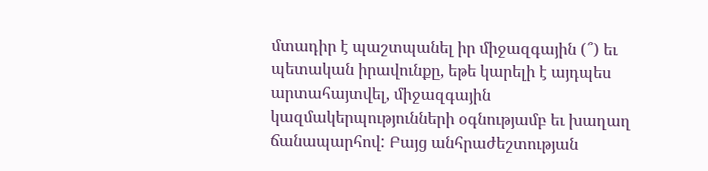մտադիր է պաշտպանել իր միջազգային (՞) եւ պետական իրավունքը, եթե կարելի է այդպես արտահայտվել, միջազգային կազմակերպությունների օգնությամբ եւ խաղաղ ճանապարհով: Բայց անհրաժեշտության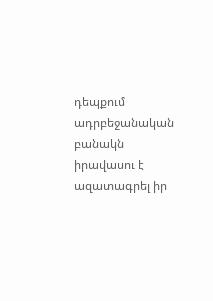դեպքում ադրբեջանական բանակն իրավասու է ազատագրել իր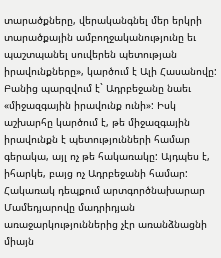տարածքները, վերականգնել մեր երկրի տարածքային ամբողջականությունը եւ պաշտպանել սուվերեն պետության իրավունքները», կարծում է Ալի Հասանովը:
Բանից պարզվում է` Ադրբեջանը նաեւ «միջազգային իրավունք ունի»: Իսկ աշխարհը կարծում է, թե միջազգային իրավունքն է պետությունների համար գերակա, այլ ոչ թե հակառակը: Այդպես է, իհարկե, բայց ոչ Ադրբեջանի համար: Հակառակ դեպքում արտգործնախարար Մամեդյարովը մադրիդյան առաջարկություններից չէր առանձնացնի միայն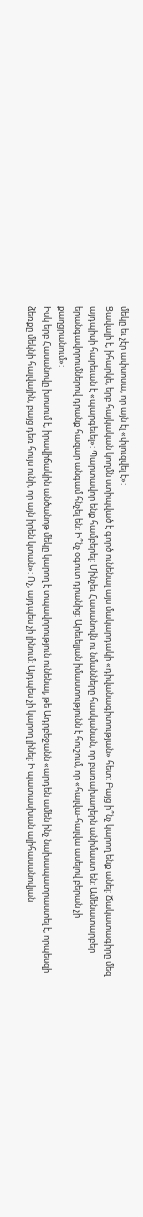մեկը եւ չէր ափսոսա, որ այն էլ «փլուզվել է»:
Ցավալի է, իհարկե, երբ հայկական կողմն ստիպված է գործ ունենալ այս մակարդակի «դիվանագիտության» հետ: Բայց ի՞նչ կարող ենք անել: Ճակատագիրը մեզ այդպիսի հարեւան է «պարգեւել»: Պարտավոր ենք համբերել: Մինչեւ Հասանովն ու նմանները հասկանան, որ բառախաղերն անիմաստ են: Ամենատարբեր երանգավորումներով դրանք հազար անգամ հնչել են: Ի՞նչ օգուտ դրանից: Արեւելյան իմաստությունն է հուշում, որ «հալվա-հալվա ասելով բերան չի քաղցրանում»:
Իսկ երբ Հասանովը խոսում է, իրավիճակին անծանոթ մեկը կարող է տպավորություն ունենալ, թե Ադրբեջանն «արդեն ամեն ինչ նախապատրաստել է, որպեսզի ձեռքը մեկնի հալվային, բայց դեռ հույս ունի, որ այն իրեն կտան»: Ոչ, այդպես չի լինում: Այդպես չի կարող լինել: Ի պատասխան ալիհասանովյան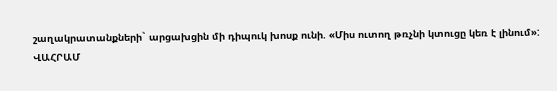շաղակրատանքների` արցախցին մի դիպուկ խոսք ունի. «Միս ուտող թռչնի կտուցը կեռ է լինում»:
ՎԱՀՐԱՄ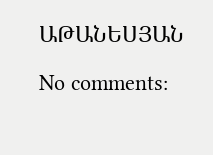ԱԹԱՆԵՍՅԱՆ

No comments: